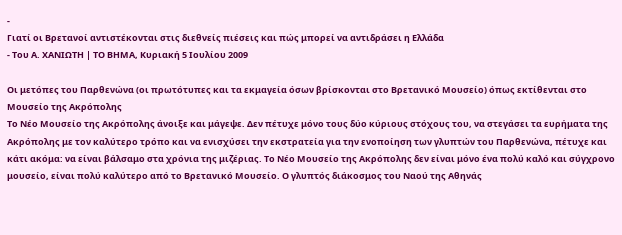-
Γιατί οι Βρετανοί αντιστέκονται στις διεθνείς πιέσεις και πώς μπορεί να αντιδράσει η Ελλάδα
- Του Α. ΧΑΝΙΩΤΗ | ΤΟ ΒΗΜΑ, Κυριακή 5 Ιουλίου 2009

Οι μετόπες του Παρθενώνα (οι πρωτότυπες και τα εκμαγεία όσων βρίσκονται στο Βρετανικό Μουσείο) όπως εκτίθενται στο Μουσείο της Ακρόπολης
Το Νέο Μουσείο της Ακρόπολης άνοιξε και μάγεψε. Δεν πέτυχε μόνο τους δύο κύριους στόχους του, να στεγάσει τα ευρήματα της Ακρόπολης με τον καλύτερο τρόπο και να ενισχύσει την εκστρατεία για την ενοποίηση των γλυπτών του Παρθενώνα, πέτυχε και κάτι ακόμα: να είναι βάλσαμο στα χρόνια της μιζέριας. Το Νέο Μουσείο της Ακρόπολης δεν είναι μόνο ένα πολύ καλό και σύγχρονο μουσείο, είναι πολύ καλύτερο από το Βρετανικό Μουσείο. Ο γλυπτός διάκοσμος του Ναού της Αθηνάς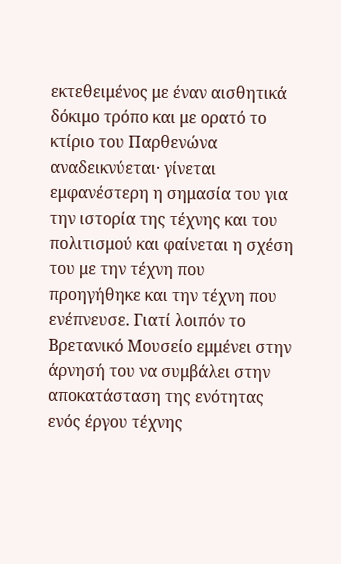εκτεθειμένος με έναν αισθητικά δόκιμο τρόπο και με ορατό το κτίριο του Παρθενώνα αναδεικνύεται· γίνεται εμφανέστερη η σημασία του για την ιστορία της τέχνης και του πολιτισμού και φαίνεται η σχέση του με την τέχνη που προηγήθηκε και την τέχνη που ενέπνευσε. Γιατί λοιπόν το Βρετανικό Μουσείο εμμένει στην άρνησή του να συμβάλει στην αποκατάσταση της ενότητας ενός έργου τέχνης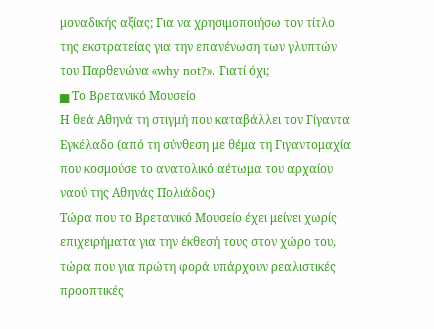μοναδικής αξίας; Για να χρησιμοποιήσω τον τίτλο της εκστρατείας για την επανένωση των γλυπτών του Παρθενώνα «why not?». Γιατί όχι;
▅ Το Βρετανικό Μουσείο
Η θεά Αθηνά τη στιγμή που καταβάλλει τον Γίγαντα Εγκέλαδο (από τη σύνθεση με θέμα τη Γιγαντομαχία που κοσμούσε το ανατολικό αέτωμα του αρχαίου ναού της Αθηνάς Πολιάδος)
Τώρα που το Βρετανικό Μουσείο έχει μείνει χωρίς επιχειρήματα για την έκθεσή τους στον χώρο του, τώρα που για πρώτη φορά υπάρχουν ρεαλιστικές προοπτικές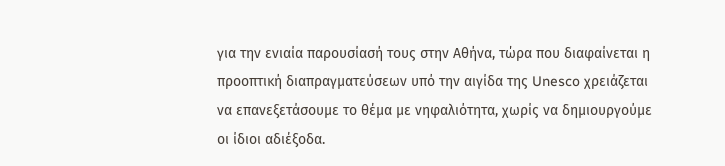για την ενιαία παρουσίασή τους στην Αθήνα, τώρα που διαφαίνεται η προοπτική διαπραγματεύσεων υπό την αιγίδα της Unesco χρειάζεται να επανεξετάσουμε το θέμα με νηφαλιότητα, χωρίς να δημιουργούμε οι ίδιοι αδιέξοδα.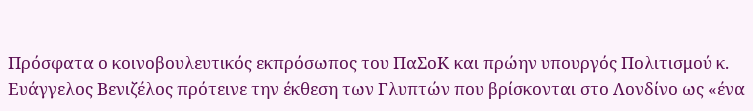Πρόσφατα ο κοινοβουλευτικός εκπρόσωπος του ΠαΣοΚ και πρώην υπουργός Πολιτισμού κ. Ευάγγελος Βενιζέλος πρότεινε την έκθεση των Γλυπτών που βρίσκονται στο Λονδίνο ως «ένα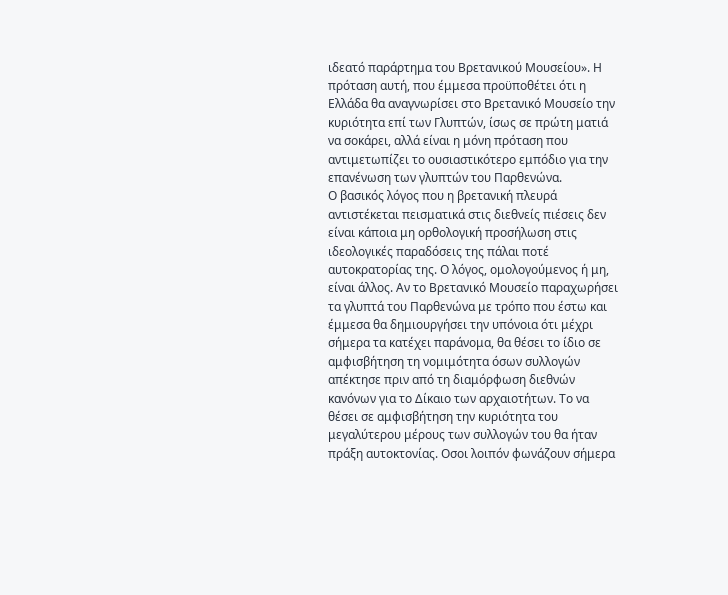ιδεατό παράρτημα του Βρετανικού Μουσείου». Η πρόταση αυτή, που έμμεσα προϋποθέτει ότι η Ελλάδα θα αναγνωρίσει στο Βρετανικό Μουσείο την κυριότητα επί των Γλυπτών, ίσως σε πρώτη ματιά να σοκάρει, αλλά είναι η μόνη πρόταση που αντιμετωπίζει το ουσιαστικότερο εμπόδιο για την επανένωση των γλυπτών του Παρθενώνα.
Ο βασικός λόγος που η βρετανική πλευρά αντιστέκεται πεισματικά στις διεθνείς πιέσεις δεν είναι κάποια μη ορθολογική προσήλωση στις ιδεολογικές παραδόσεις της πάλαι ποτέ αυτοκρατορίας της. Ο λόγος, ομολογούμενος ή μη, είναι άλλος. Αν το Βρετανικό Μουσείο παραχωρήσει τα γλυπτά του Παρθενώνα με τρόπο που έστω και έμμεσα θα δημιουργήσει την υπόνοια ότι μέχρι σήμερα τα κατέχει παράνομα, θα θέσει το ίδιο σε αμφισβήτηση τη νομιμότητα όσων συλλογών απέκτησε πριν από τη διαμόρφωση διεθνών κανόνων για το Δίκαιο των αρχαιοτήτων. Το να θέσει σε αμφισβήτηση την κυριότητα του μεγαλύτερου μέρους των συλλογών του θα ήταν πράξη αυτοκτονίας. Οσοι λοιπόν φωνάζουν σήμερα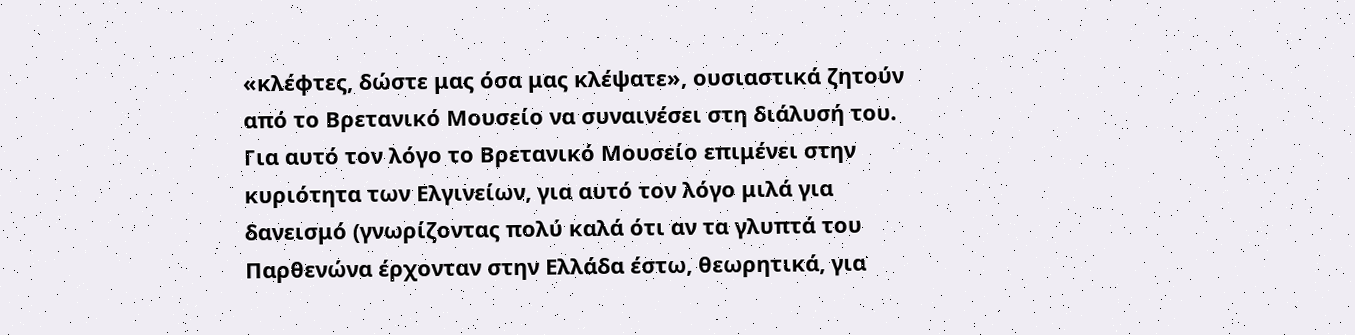«κλέφτες, δώστε μας όσα μας κλέψατε», ουσιαστικά ζητούν από το Βρετανικό Μουσείο να συναινέσει στη διάλυσή του. Για αυτό τον λόγο το Βρετανικό Μουσείο επιμένει στην κυριότητα των Ελγινείων, για αυτό τον λόγο μιλά για δανεισμό (γνωρίζοντας πολύ καλά ότι αν τα γλυπτά του Παρθενώνα έρχονταν στην Ελλάδα έστω, θεωρητικά, για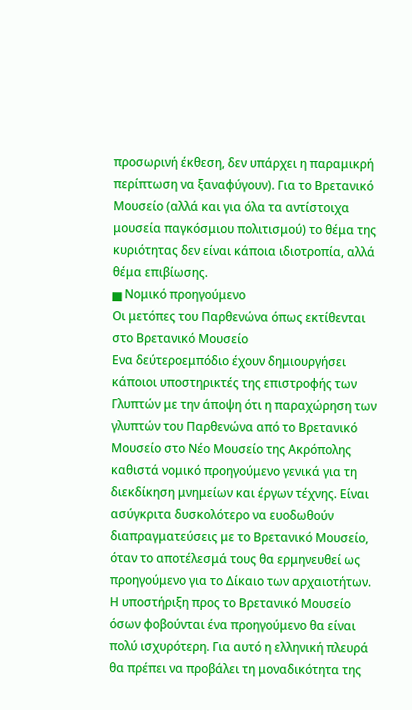προσωρινή έκθεση, δεν υπάρχει η παραμικρή περίπτωση να ξαναφύγουν). Για το Βρετανικό Μουσείο (αλλά και για όλα τα αντίστοιχα μουσεία παγκόσμιου πολιτισμού) το θέμα της κυριότητας δεν είναι κάποια ιδιοτροπία, αλλά θέμα επιβίωσης.
▅ Νομικό προηγούμενο
Οι μετόπες του Παρθενώνα όπως εκτίθενται στο Βρετανικό Μουσείο
Ενα δεύτεροεμπόδιο έχουν δημιουργήσει κάποιοι υποστηρικτές της επιστροφής των Γλυπτών με την άποψη ότι η παραχώρηση των γλυπτών του Παρθενώνα από το Βρετανικό Μουσείο στο Νέο Μουσείο της Ακρόπολης καθιστά νομικό προηγούμενο γενικά για τη διεκδίκηση μνημείων και έργων τέχνης. Είναι ασύγκριτα δυσκολότερο να ευοδωθούν διαπραγματεύσεις με το Βρετανικό Μουσείο, όταν το αποτέλεσμά τους θα ερμηνευθεί ως προηγούμενο για το Δίκαιο των αρχαιοτήτων. Η υποστήριξη προς το Βρετανικό Μουσείο όσων φοβούνται ένα προηγούμενο θα είναι πολύ ισχυρότερη. Για αυτό η ελληνική πλευρά θα πρέπει να προβάλει τη μοναδικότητα της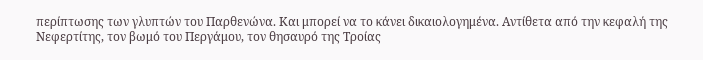περίπτωσης των γλυπτών του Παρθενώνα. Και μπορεί να το κάνει δικαιολογημένα. Αντίθετα από την κεφαλή της Νεφερτίτης, τον βωμό του Περγάμου, τον θησαυρό της Τροίας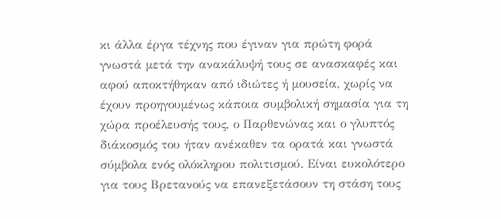κι άλλα έργα τέχνης που έγιναν για πρώτη φορά γνωστά μετά την ανακάλυψή τους σε ανασκαφές και αφού αποκτήθηκαν από ιδιώτες ή μουσεία, χωρίς να έχουν προηγουμένως κάποια συμβολική σημασία για τη χώρα προέλευσής τους, ο Παρθενώνας και ο γλυπτός διάκοσμός του ήταν ανέκαθεν τα ορατά και γνωστά σύμβολα ενός ολόκληρου πολιτισμού. Είναι ευκολότερο για τους Βρετανούς να επανεξετάσουν τη στάση τους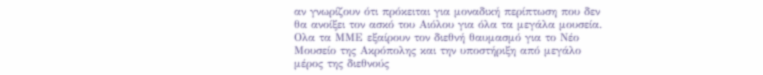αν γνωρίζουν ότι πρόκειται για μοναδική περίπτωση που δεν θα ανοίξει τον ασκό του Αιόλου για όλα τα μεγάλα μουσεία.
Ολα τα ΜΜΕ εξαίρουν τον διεθνή θαυμασμό για το Νέο Μουσείο της Ακρόπολης και την υποστήριξη από μεγάλο μέρος της διεθνούς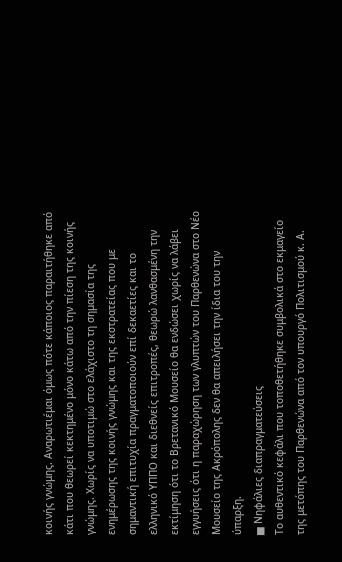κοινής γνώμης. Αναρωτιέμαι όμως πότε κάποιος παραιτήθηκε από κάτι που θεωρεί κεκτημένο μόνο κάτω από την πίεση της κοινής γνώμης. Χωρίς να υποτιμώ στο ελάχιστο τη σημασία της ενημέρωσης της κοινής γνώμης και της εκστρατείας που με σημαντική επιτυχία πραγματοποιούν επί δεκαετίες και το ελληνικό ΥΠΠΟ και διεθνείς επιτροπές, θεωρώ λανθασμένη την εκτίμηση ότι το Βρετανικό Μουσείο θα ενδώσει χωρίς να λάβει εγγυήσεις ότι η παραχώρηση των γλυπτών του Παρθενώνα στο Νέο Μουσείο της Ακρόπολης δεν θα απειλήσει την ίδια του την ύπαρξη.
▅ Νηφάλιες διαπραγματεύσεις
Το αυθεντικό κεφάλι που τοποθετήθηκε συμβολικά στο εκμαγείο της μετόπης του Παρθενώνα από τον υπουργό Πολιτισμού κ. Α.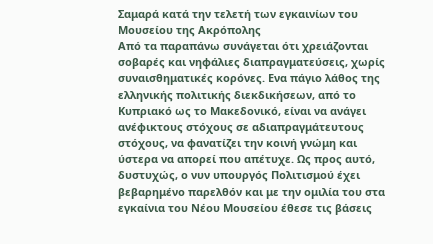Σαμαρά κατά την τελετή των εγκαινίων του Μουσείου της Ακρόπολης
Από τα παραπάνω συνάγεται ότι χρειάζονται σοβαρές και νηφάλιες διαπραγματεύσεις, χωρίς συναισθηματικές κορόνες. Ενα πάγιο λάθος της ελληνικής πολιτικής διεκδικήσεων, από το Κυπριακό ως το Μακεδονικό, είναι να ανάγει ανέφικτους στόχους σε αδιαπραγμάτευτους στόχους, να φανατίζει την κοινή γνώμη και ύστερα να απορεί που απέτυχε. Ως προς αυτό, δυστυχώς, ο νυν υπουργός Πολιτισμού έχει βεβαρημένο παρελθόν και με την ομιλία του στα εγκαίνια του Νέου Μουσείου έθεσε τις βάσεις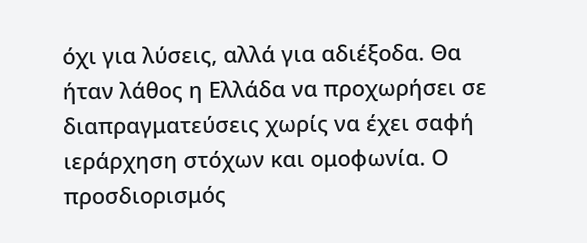όχι για λύσεις, αλλά για αδιέξοδα. Θα ήταν λάθος η Ελλάδα να προχωρήσει σε διαπραγματεύσεις χωρίς να έχει σαφή ιεράρχηση στόχων και ομοφωνία. Ο προσδιορισμός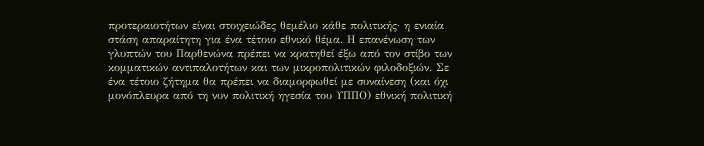προτεραιοτήτων είναι στοιχειώδες θεμέλιο κάθε πολιτικής· η ενιαία στάση απαραίτητη για ένα τέτοιο εθνικό θέμα. Η επανένωση των γλυπτών του Παρθενώνα πρέπει να κρατηθεί έξω από τον στίβο των κομματικών αντιπαλοτήτων και των μικροπολιτικών φιλοδοξιών. Σε ένα τέτοιο ζήτημα θα πρέπει να διαμορφωθεί με συναίνεση (και όχι μονόπλευρα από τη νυν πολιτική ηγεσία του ΥΠΠΟ) εθνική πολιτική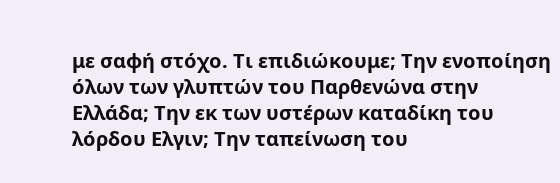με σαφή στόχο. Τι επιδιώκουμε; Την ενοποίηση όλων των γλυπτών του Παρθενώνα στην Ελλάδα; Την εκ των υστέρων καταδίκη του λόρδου Ελγιν; Την ταπείνωση του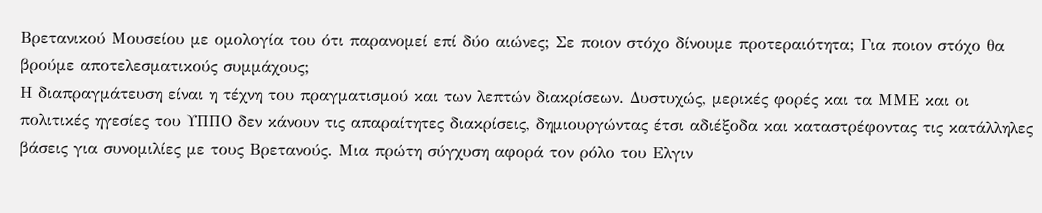Βρετανικού Μουσείου με ομολογία του ότι παρανομεί επί δύο αιώνες; Σε ποιον στόχο δίνουμε προτεραιότητα; Για ποιον στόχο θα βρούμε αποτελεσματικούς συμμάχους;
Η διαπραγμάτευση είναι η τέχνη του πραγματισμού και των λεπτών διακρίσεων. Δυστυχώς, μερικές φορές και τα ΜΜΕ και οι πολιτικές ηγεσίες του ΥΠΠΟ δεν κάνουν τις απαραίτητες διακρίσεις, δημιουργώντας έτσι αδιέξοδα και καταστρέφοντας τις κατάλληλες βάσεις για συνομιλίες με τους Βρετανούς. Μια πρώτη σύγχυση αφορά τον ρόλο του Ελγιν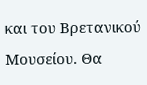και του Βρετανικού Μουσείου. Θα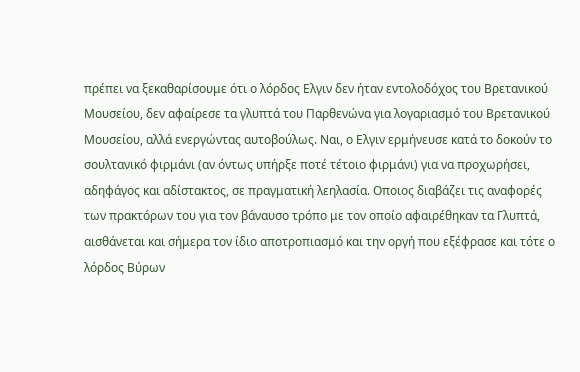πρέπει να ξεκαθαρίσουμε ότι ο λόρδος Ελγιν δεν ήταν εντολοδόχος του Βρετανικού Μουσείου, δεν αφαίρεσε τα γλυπτά του Παρθενώνα για λογαριασμό του Βρετανικού Μουσείου, αλλά ενεργώντας αυτοβούλως. Ναι, ο Ελγιν ερμήνευσε κατά το δοκούν το σουλτανικό φιρμάνι (αν όντως υπήρξε ποτέ τέτοιο φιρμάνι) για να προχωρήσει, αδηφάγος και αδίστακτος, σε πραγματική λεηλασία. Οποιος διαβάζει τις αναφορές των πρακτόρων του για τον βάναυσο τρόπο με τον οποίο αφαιρέθηκαν τα Γλυπτά, αισθάνεται και σήμερα τον ίδιο αποτροπιασμό και την οργή που εξέφρασε και τότε ο λόρδος Βύρων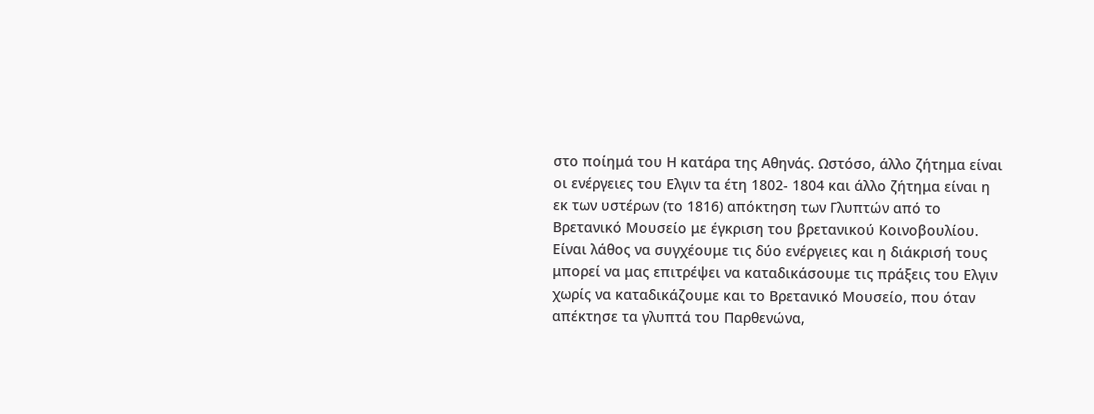στο ποίημά του Η κατάρα της Αθηνάς. Ωστόσο, άλλο ζήτημα είναι οι ενέργειες του Ελγιν τα έτη 1802- 1804 και άλλο ζήτημα είναι η εκ των υστέρων (το 1816) απόκτηση των Γλυπτών από το Βρετανικό Μουσείο με έγκριση του βρετανικού Κοινοβουλίου.
Είναι λάθος να συγχέουμε τις δύο ενέργειες και η διάκρισή τους μπορεί να μας επιτρέψει να καταδικάσουμε τις πράξεις του Ελγιν χωρίς να καταδικάζουμε και το Βρετανικό Μουσείο, που όταν απέκτησε τα γλυπτά του Παρθενώνα,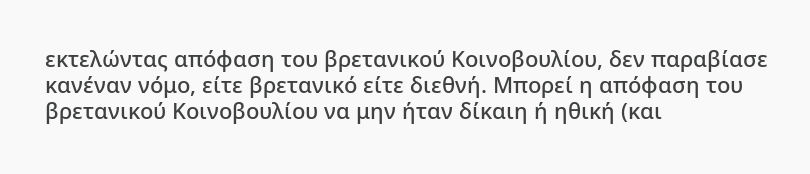εκτελώντας απόφαση του βρετανικού Κοινοβουλίου, δεν παραβίασε κανέναν νόμο, είτε βρετανικό είτε διεθνή. Μπορεί η απόφαση του βρετανικού Κοινοβουλίου να μην ήταν δίκαιη ή ηθική (και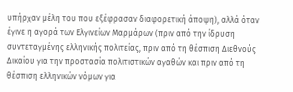υπήρχαν μέλη του που εξέφρασαν διαφορετική άποψη), αλλά όταν έγινε η αγορά των Ελγινείων Μαρμάρων (πριν από την ίδρυση συντεταγμένης ελληνικής πολιτείας, πριν από τη θέσπιση Διεθνούς Δικαίου για την προστασία πολιτιστικών αγαθών και πριν από τη θέσπιση ελληνικών νόμων για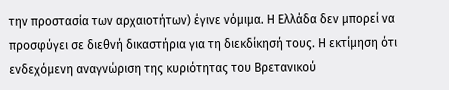την προστασία των αρχαιοτήτων) έγινε νόμιμα. Η Ελλάδα δεν μπορεί να προσφύγει σε διεθνή δικαστήρια για τη διεκδίκησή τους. Η εκτίμηση ότι ενδεχόμενη αναγνώριση της κυριότητας του Βρετανικού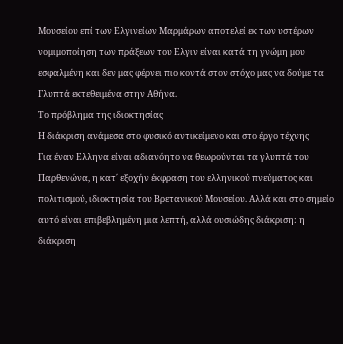Μουσείου επί των Ελγινείων Μαρμάρων αποτελεί εκ των υστέρων νομιμοποίηση των πράξεων του Ελγιν είναι κατά τη γνώμη μου εσφαλμένη και δεν μας φέρνει πιο κοντά στον στόχο μας να δούμε τα Γλυπτά εκτεθειμένα στην Αθήνα.
Το πρόβλημα της ιδιοκτησίας
Η διάκριση ανάμεσα στο φυσικό αντικείμενο και στο έργο τέχνης
Για έναν Ελληνα είναι αδιανόητο να θεωρούνται τα γλυπτά του Παρθενώνα, η κατ΄ εξοχήν έκφραση του ελληνικού πνεύματος και πολιτισμού, ιδιοκτησία του Βρετανικού Μουσείου. Αλλά και στο σημείο αυτό είναι επιβεβλημένη μια λεπτή, αλλά ουσιώδης διάκριση: η διάκριση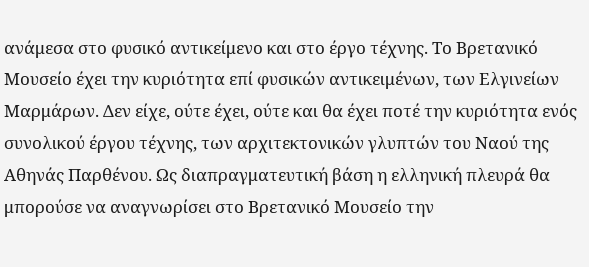ανάμεσα στο φυσικό αντικείμενο και στο έργο τέχνης. Το Βρετανικό Μουσείο έχει την κυριότητα επί φυσικών αντικειμένων, των Ελγινείων Μαρμάρων. Δεν είχε, ούτε έχει, ούτε και θα έχει ποτέ την κυριότητα ενός συνολικού έργου τέχνης, των αρχιτεκτονικών γλυπτών του Ναού της Αθηνάς Παρθένου. Ως διαπραγματευτική βάση η ελληνική πλευρά θα μπορούσε να αναγνωρίσει στο Βρετανικό Μουσείο την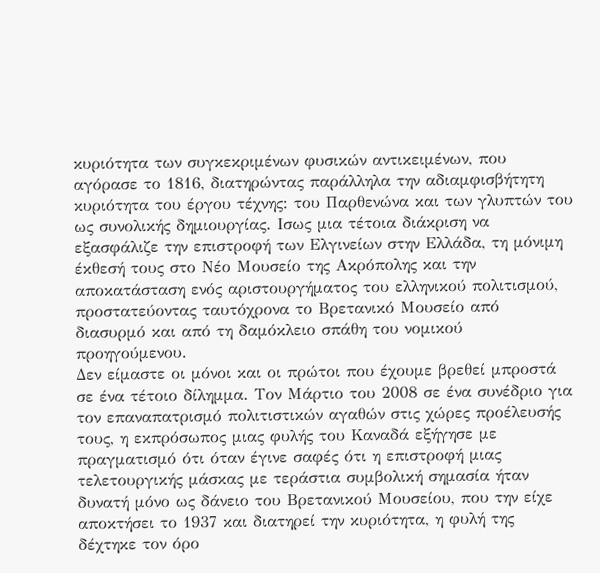κυριότητα των συγκεκριμένων φυσικών αντικειμένων, που αγόρασε το 1816, διατηρώντας παράλληλα την αδιαμφισβήτητη κυριότητα του έργου τέχνης: του Παρθενώνα και των γλυπτών του ως συνολικής δημιουργίας. Ισως μια τέτοια διάκριση να εξασφάλιζε την επιστροφή των Ελγινείων στην Ελλάδα, τη μόνιμη έκθεσή τους στο Νέο Μουσείο της Ακρόπολης και την αποκατάσταση ενός αριστουργήματος του ελληνικού πολιτισμού, προστατεύοντας ταυτόχρονα το Βρετανικό Μουσείο από διασυρμό και από τη δαμόκλειο σπάθη του νομικού προηγούμενου.
Δεν είμαστε οι μόνοι και οι πρώτοι που έχουμε βρεθεί μπροστά σε ένα τέτοιο δίλημμα. Τον Μάρτιο του 2008 σε ένα συνέδριο για τον επαναπατρισμό πολιτιστικών αγαθών στις χώρες προέλευσής τους, η εκπρόσωπος μιας φυλής του Καναδά εξήγησε με πραγματισμό ότι όταν έγινε σαφές ότι η επιστροφή μιας τελετουργικής μάσκας με τεράστια συμβολική σημασία ήταν δυνατή μόνο ως δάνειο του Βρετανικού Μουσείου, που την είχε αποκτήσει το 1937 και διατηρεί την κυριότητα, η φυλή της δέχτηκε τον όρο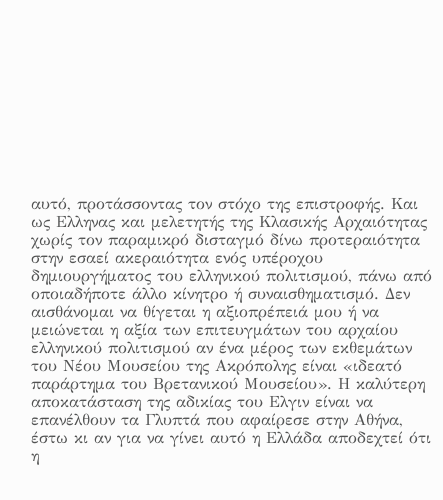αυτό, προτάσσοντας τον στόχο της επιστροφής. Και ως Ελληνας και μελετητής της Κλασικής Αρχαιότητας χωρίς τον παραμικρό δισταγμό δίνω προτεραιότητα στην εσαεί ακεραιότητα ενός υπέροχου δημιουργήματος του ελληνικού πολιτισμού, πάνω από οποιαδήποτε άλλο κίνητρο ή συναισθηματισμό. Δεν αισθάνομαι να θίγεται η αξιοπρέπειά μου ή να μειώνεται η αξία των επιτευγμάτων του αρχαίου ελληνικού πολιτισμού αν ένα μέρος των εκθεμάτων του Νέου Μουσείου της Ακρόπολης είναι «ιδεατό παράρτημα του Βρετανικού Μουσείου». Η καλύτερη αποκατάσταση της αδικίας του Ελγιν είναι να επανέλθουν τα Γλυπτά που αφαίρεσε στην Αθήνα, έστω κι αν για να γίνει αυτό η Ελλάδα αποδεχτεί ότι η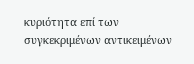κυριότητα επί των συγκεκριμένων αντικειμένων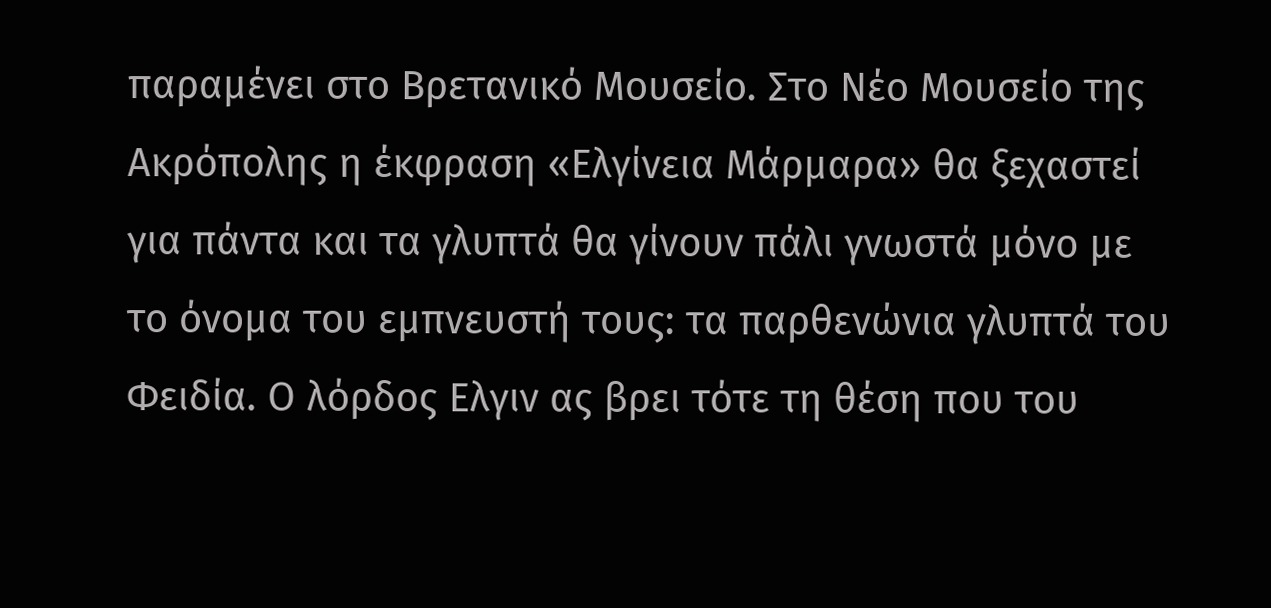παραμένει στο Βρετανικό Μουσείο. Στο Νέο Μουσείο της Ακρόπολης η έκφραση «Ελγίνεια Μάρμαρα» θα ξεχαστεί για πάντα και τα γλυπτά θα γίνουν πάλι γνωστά μόνο με το όνομα του εμπνευστή τους: τα παρθενώνια γλυπτά του Φειδία. Ο λόρδος Ελγιν ας βρει τότε τη θέση που του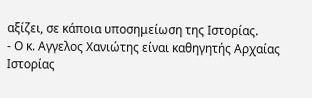αξίζει, σε κάποια υποσημείωση της Ιστορίας.
- Ο κ. Αγγελος Χανιώτης είναι καθηγητής Αρχαίας Ιστορίας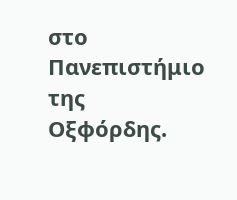στο Πανεπιστήμιο της Οξφόρδης.